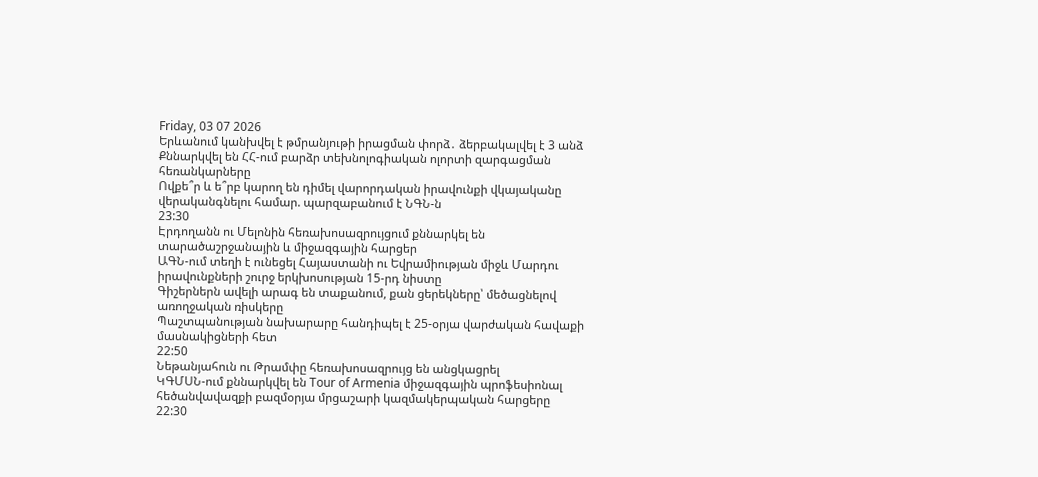Friday, 03 07 2026
Երևանում կանխվել է թմրանյութի իրացման փորձ․ ձերբակալվել է 3 անձ
Քննարկվել են ՀՀ-ում բարձր տեխնոլոգիական ոլորտի զարգացման հեռանկարները
Ովքե՞ր և ե՞րբ կարող են դիմել վարորդական իրավունքի վկայականը վերականգնելու համար. պարզաբանում է ՆԳՆ-ն
23:30
Էրդողանն ու Մելոնին հեռախոսազրույցում քննարկել են տարածաշրջանային և միջազգային հարցեր
ԱԳՆ-ում տեղի է ունեցել Հայաստանի ու Եվրամիության միջև Մարդու իրավունքների շուրջ երկխոսության 15-րդ նիստը
Գիշերներն ավելի արագ են տաքանում, քան ցերեկները՝ մեծացնելով առողջական ռիսկերը
Պաշտպանության նախարարը հանդիպել է 25-օրյա վարժական հավաքի մասնակիցների հետ
22:50
Նեթանյահուն ու Թրամփը հեռախոսազրույց են անցկացրել
ԿԳՄՍՆ-ում քննարկվել են Tour of Armenia միջազգային պրոֆեսիոնալ հեծանվավազքի բազմօրյա մրցաշարի կազմակերպական հարցերը
22:30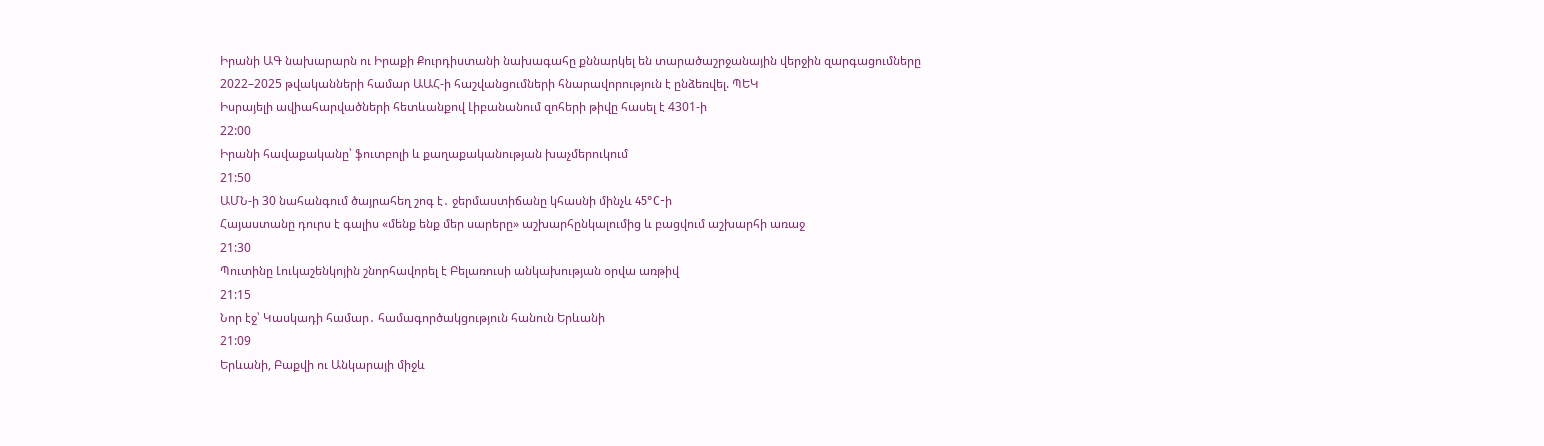Իրանի ԱԳ նախարարն ու Իրաքի Քուրդիստանի նախագահը քննարկել են տարածաշրջանային վերջին զարգացումները
2022–2025 թվականների համար ԱԱՀ-ի հաշվանցումների հնարավորություն է ընձեռվել. ՊԵԿ
Իսրայելի ավիահարվածների հետևանքով Լիբանանում զոհերի թիվը հասել է 4301-ի
22:00
Իրանի հավաքականը՝ ֆուտբոլի և քաղաքականության խաչմերուկում
21:50
ԱՄՆ-ի 30 նահանգում ծայրահեղ շոգ է․ ջերմաստիճանը կհասնի մինչև 45°C-ի
Հայաստանը դուրս է գալիս «մենք ենք մեր սարերը» աշխարհընկալումից և բացվում աշխարհի առաջ
21:30
Պուտինը Լուկաշենկոյին շնորհավորել է Բելառուսի անկախության օրվա առթիվ
21:15
Նոր էջ՝ Կասկադի համար․ համագործակցություն հանուն Երևանի
21:09
Երևանի, Բաքվի ու Անկարայի միջև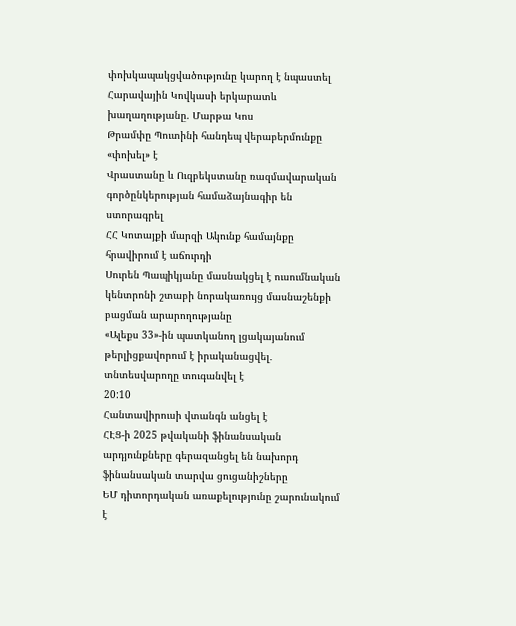փոխկապակցվածությունը կարող է նպաստել Հարավային Կովկասի երկարատև խաղաղությանը. Մարթա Կոս
Թրամփը Պուտինի հանդեպ վերաբերմունքը «փոխել» է
Վրաստանը և Ուզբեկստանը ռազմավարական գործընկերության համաձայնագիր են ստորագրել
ՀՀ Կոտայքի մարզի Ակունք համայնքը հրավիրում է աճուրդի
Սուրեն Պապիկյանը մասնակցել է ուսումնական կենտրոնի շտաբի նորակառույց մասնաշենքի բացման արարողությանը
«Ալեքս 33»-ին պատկանող լցակայանում թերլիցքավորում է իրականացվել․ տնտեսվարողը տուգանվել է
20:10
Հանտավիրուսի վտանգն անցել է
ՀԷՑ-ի 2025 թվականի ֆինանսական արդյունքները գերազանցել են նախորդ ֆինանսական տարվա ցուցանիշները
ԵՄ դիտորդական առաքելությունը շարունակում է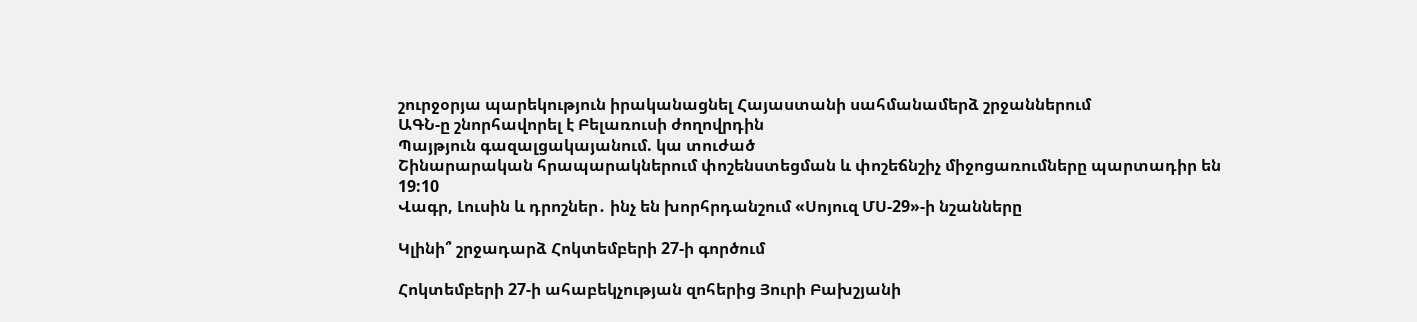շուրջօրյա պարեկություն իրականացնել Հայաստանի սահմանամերձ շրջաններում
ԱԳՆ-ը շնորհավորել է Բելառուսի ժողովրդին
Պայթյուն գազալցակայանում. կա տուժած
Շինարարական հրապարակներում փոշենստեցման և փոշեճնշիչ միջոցառումները պարտադիր են
19:10
Վագր, Լուսին և դրոշներ․ ինչ են խորհրդանշում «Սոյուզ ՄՍ-29»-ի նշանները

Կլինի՞ շրջադարձ Հոկտեմբերի 27-ի գործում

Հոկտեմբերի 27-ի ահաբեկչության զոհերից Յուրի Բախշյանի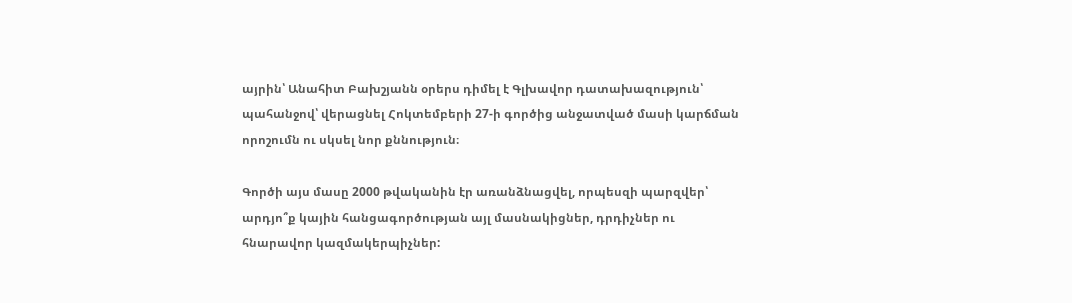այրին՝ Անահիտ Բախշյանն օրերս դիմել է Գլխավոր դատախազություն՝ պահանջով՝ վերացնել Հոկտեմբերի 27-ի գործից անջատված մասի կարճման որոշումն ու սկսել նոր քննություն։

Գործի այս մասը 2000 թվականին էր առանձնացվել, որպեսզի պարզվեր՝ արդյո՞ք կային հանցագործության այլ մասնակիցներ, դրդիչներ ու հնարավոր կազմակերպիչներ: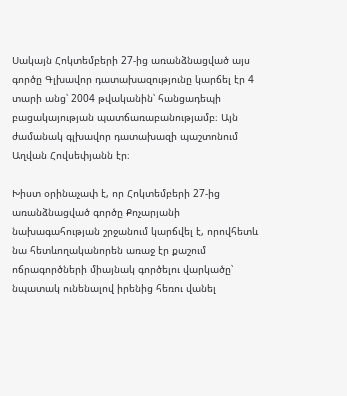Սակայն Հոկտեմբերի 27-ից առանձնացված այս գործը Գլխավոր դատախազությունը կարճել էր 4 տարի անց՝ 2004 թվականին՝ հանցադեպի բացակայության պատճառաբանությամբ։ Այն ժամանակ գլխավոր դատախազի պաշտոնում Աղվան Հովսեփյանն էր։

Խիստ օրինաչափ է, որ Հոկտեմբերի 27-ից առանձնացված գործը Քոչարյանի նախագահության շրջանում կարճվել է, որովհետև նա հետևողականորեն առաջ էր քաշում ոճրագործների միայնակ գործելու վարկածը՝ նպատակ ունենալով իրենից հեռու վանել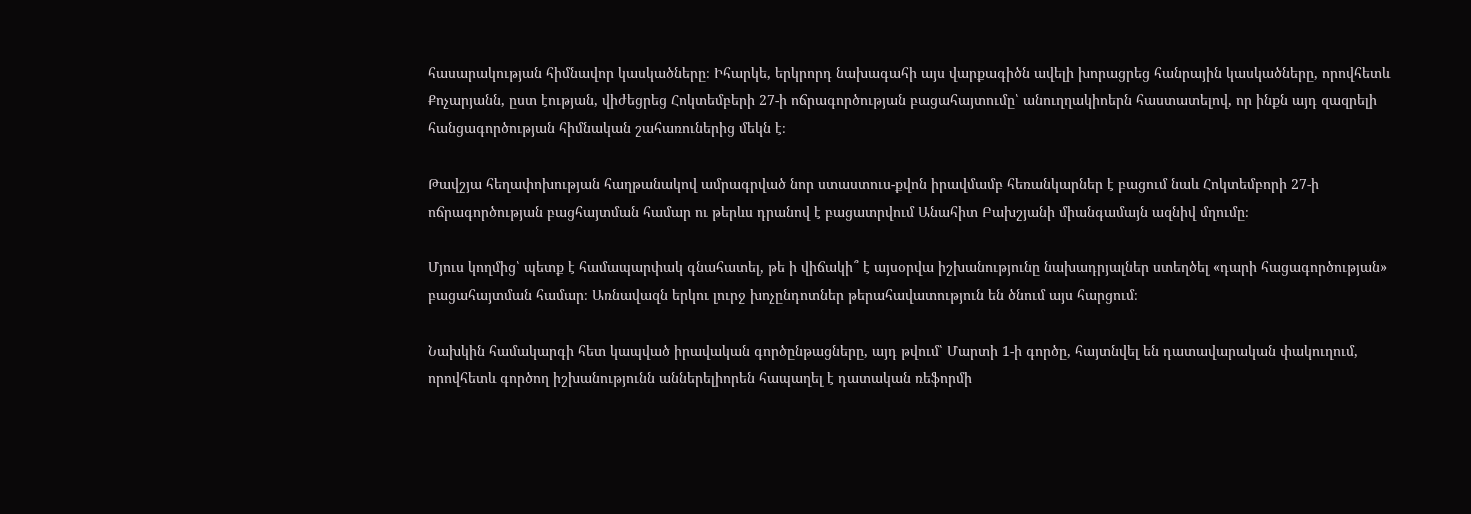հասարակության հիմնավոր կասկածները։ Իհարկե, երկրորդ նախագահի այս վարքագիծն ավելի խորացրեց հանրային կասկածները, որովհետև Քոչարյանն, ըստ էության, վիժեցրեց Հոկտեմբերի 27-ի ոճրագործության բացահայտումը՝ անուղղակիոերն հաստատելով, որ ինքն այդ զազրելի հանցագործության հիմնական շահառուներից մեկն է։

Թավշյա հեղափոխության հաղթանակով ամրագրված նոր ստաստուս-քվոն իրավմամբ հեռանկարներ է բացում նաև Հոկտեմբորի 27-ի ոճրագործության բացհայտման համար ու թերևս դրանով է բացատրվում Անահիտ Բախշյանի միանգամայն ազնիվ մղումը։

Մյուս կողմից՝ պետք է համապարփակ գնահատել, թե ի վիճակի՞ է այսօրվա իշխանությունը նախադրյալներ ստեղծել «դարի հացագործության» բացահայտման համար։ Առնավազն երկու լուրջ խոչընդոտներ թերահավատություն են ծնում այս հարցում։

Նախկին համակարգի հետ կապված իրավական գործընթացները, այդ թվում՝ Մարտի 1-ի գործը, հայտնվել են դատավարական փակուղում, որովհետև գործող իշխանությունն աններելիորեն հապաղել է դատական ռեֆորմի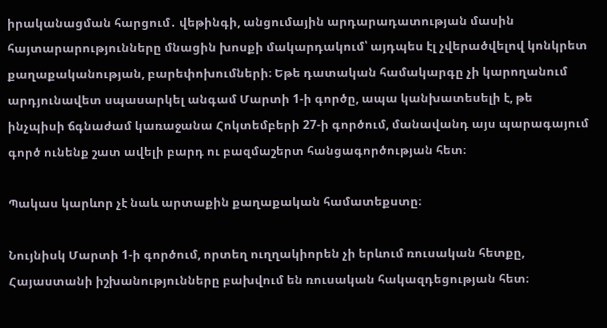իրականացման հարցում․ վեթինգի, անցումային արդարադատության մասին հայտարարությունները մնացին խոսքի մակարդակում՝ այդպես էլ չվերածվելով կոնկրետ քաղաքականության, բարեփոխումների։ Եթե դատական համակարգը չի կարողանում արդյունավետ սպասարկել անգամ Մարտի 1-ի գործը, ապա կանխատեսելի է, թե ինչպիսի ճգնաժամ կառաջանա Հոկտեմբերի 27-ի գործում, մանավանդ այս պարագայում գործ ունենք շատ ավելի բարդ ու բազմաշերտ հանցագործության հետ։

Պակաս կարևոր չէ նաև արտաքին քաղաքական համատեքստը։

Նույնիսկ Մարտի 1-ի գործում, որտեղ ուղղակիորեն չի երևում ռուսական հետքը, Հայաստանի իշխանությունները բախվում են ռուսական հակազդեցության հետ։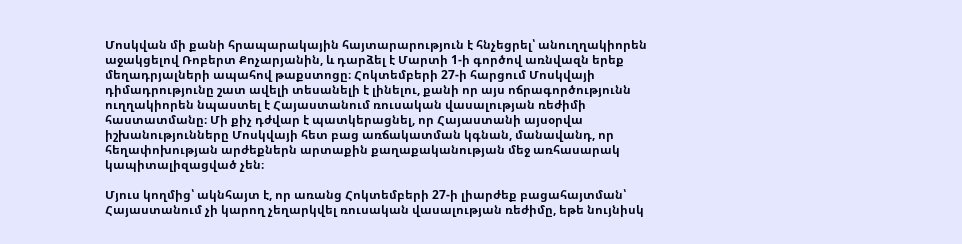Մոսկվան մի քանի հրապարակային հայտարարություն է հնչեցրել՝ անուղղակիորեն աջակցելով Ռոբերտ Քոչարյանին, և դարձել է Մարտի 1-ի գործով առնվազն երեք մեղադրյալների ապահով թաքստոցը։ Հոկտեմբերի 27-ի հարցում Մոսկվայի դիմադրությունը շատ ավելի տեսանելի է լինելու, քանի որ այս ոճրագործությունն ուղղակիորեն նպաստել է Հայաստանում ռուսական վասալության ռեժիմի հաստատմանը։ Մի քիչ դժվար է պատկերացնել, որ Հայաստանի այսօրվա իշխանությունները Մոսկվայի հետ բաց առճակատման կգնան, մանավանդ, որ հեղափոխության արժեքներն արտաքին քաղաքականության մեջ առհասարակ կապիտալիզացված չեն։

Մյուս կողմից՝ ակնհայտ է, որ առանց Հոկտեմբերի 27-ի լիարժեք բացահայտման՝ Հայաստանում չի կարող չեղարկվել ռուսական վասալության ռեժիմը, եթե նույնիսկ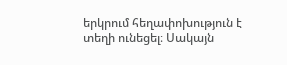երկրում հեղափոխություն է տեղի ունեցել։ Սակայն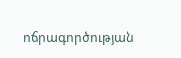ոճրագործության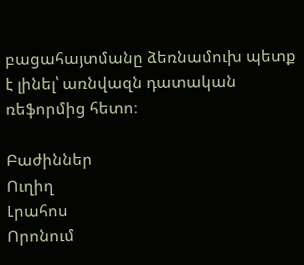բացահայտմանը ձեռնամուխ պետք է լինել՝ առնվազն դատական ռեֆորմից հետո։

Բաժիններ
Ուղիղ
Լրահոս
Որոնում